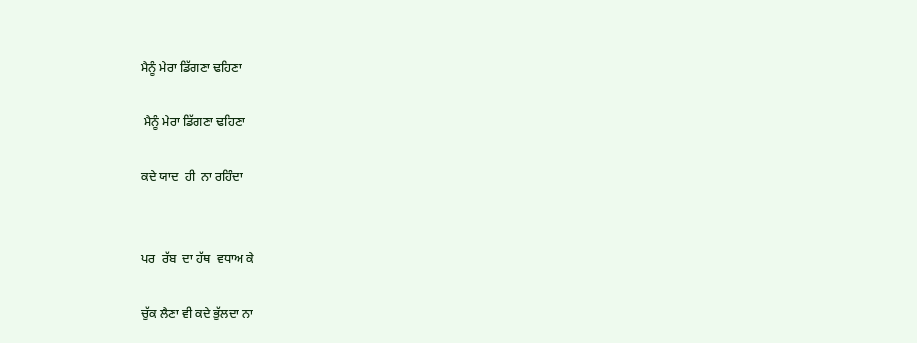ਮੈਨੂੰ ਮੇਰਾ ਡਿੱਗਣਾ ਢਹਿਣਾ

 ਮੈਨੂੰ ਮੇਰਾ ਡਿੱਗਣਾ ਢਹਿਣਾ

ਕਦੇ ਯਾਦ  ਹੀ  ਨਾ ਰਹਿੰਦਾ


ਪਰ  ਰੱਬ  ਦਾ ਹੱਥ  ਵਧਾਅ ਕੇ

ਚੁੱਕ ਲੈਣਾ ਵੀ ਕਦੇ ਭੁੱਲਦਾ ਨਾ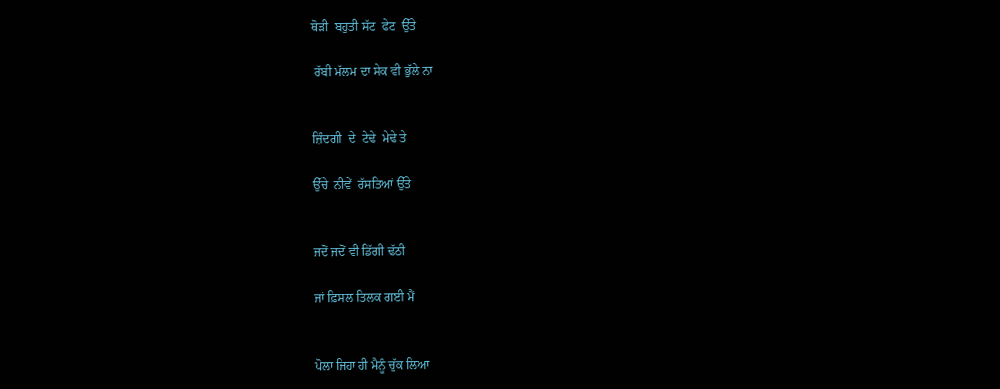ਥੋੜੀ  ਬਹੁਤੀ ਸੱਟ  ਫੇਟ  ਉੱਤੇ

 ਰੱਬੀ ਮੱਲਮ ਦਾ ਸੇਕ ਵੀ ਭੁੱਲੇ ਨਾ


ਜ਼ਿੰਦਗੀ  ਦੇ  ਟੇਢੇ  ਮੇਢੇ ਤੇ

ਉੱਚੇ  ਨੀਵੇਂ  ਰੱਸਤਿਆਂ ਉੱਤੇ


ਜਦੋਂ ਜਦੋਂ ਵੀ ਡਿੱਗੀ ਢੱਠੀ

ਜਾਂ ਫ਼ਿਸਲ ਤਿਲਕ ਗਈ ਮੈਂ


ਪੋਲਾ ਜਿਹਾ ਹੀ ਮੈਨੂੰ ਚੁੱਕ ਲਿਆ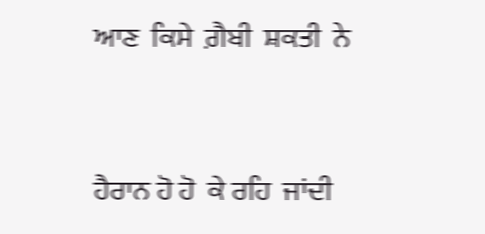ਆਣ  ਕਿਸੇ  ਗ਼ੈਬੀ  ਸ਼ਕਤੀ  ਨੇ


ਹੈਰਾਨ ਹੋ ਹੋ  ਕੇ ਰਹਿ  ਜਾਂਦੀ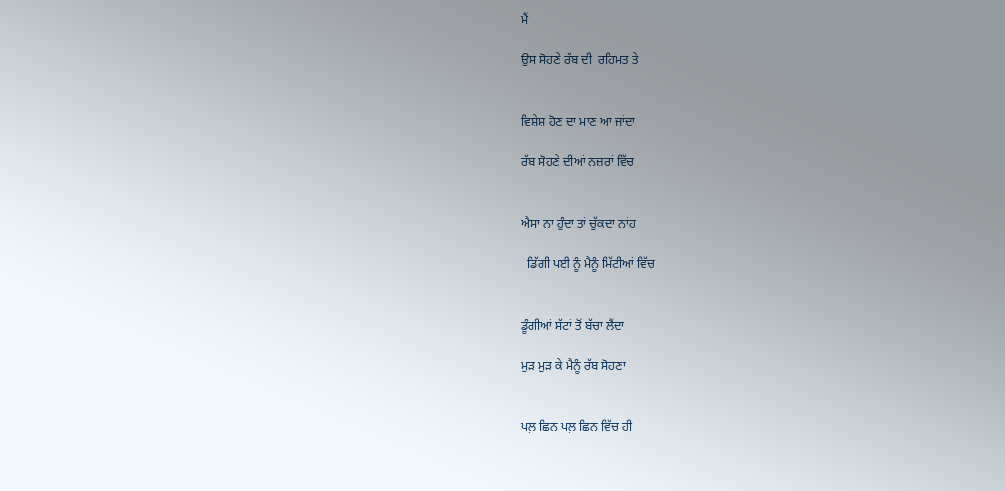ਮੈਂ

ਉਸ ਸੋਹਣੇ ਰੱਬ ਦੀ  ਰਹਿਮਤ ਤੇ


ਵਿਸ਼ੇਸ਼ ਹੋਣ ਦਾ ਮਾਣ ਆ ਜਾਂਦਾ

ਰੱਬ ਸੋਹਣੇ ਦੀਆਂ ਨਜ਼ਰਾਂ ਵਿੱਚ


ਐਸਾ ਨਾ ਹੁੰਦਾ ਤਾਂ ਚੁੱਕਦਾ ਨਾਂਹ

  ਡਿੱਗੀ ਪਈ ਨੂੰ ਮੈਨੂੰ ਮਿੱਟੀਆਂ ਵਿੱਚ


ਡੂੰਗੀਆਂ ਸੱਟਾਂ ਤੋਂ ਬੱਚਾ ਲੈਂਦਾ

ਮੁੜ ਮੁੜ ਕੇ ਮੈਨੂੰ ਰੱਬ ਸੋਹਣਾ


ਪਲ਼ ਛਿਨ ਪਲ਼ ਛਿਨ ਵਿੱਚ ਹੀ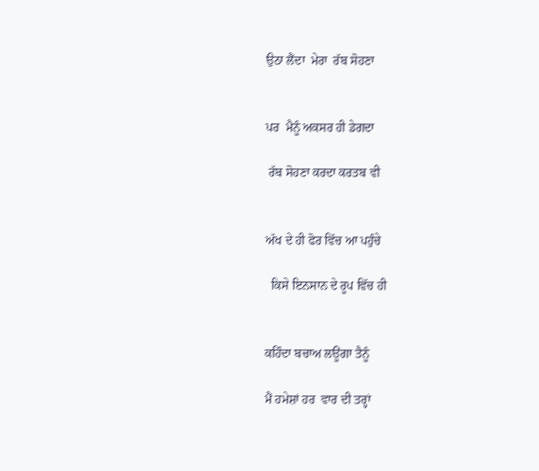ਉਠਾ ਲੈਂਦਾ  ਮੇਰਾ  ਰੱਬ ਸੋਹਣਾ


ਪਰ  ਮੈਨੂੰ ਅਕਸਰ ਹੀ ਡੇਗਦਾ

 ਰੱਬ ਸੋਹਣਾ ਕਰਦਾ ਕਰਤਬ ਵੀ


ਅੱਖ ਦੇ ਹੀ ਫੋਰ ਵਿੱਚ ਆ ਪਹੁੰਚੇ

  ਕਿਸੇ ਇਨਸਾਨ ਦੇ ਰੂਪ ਵਿੱਚ ਹੀ


ਕਹਿੰਦਾ ਬਚਾਅ ਲਊਂਗਾ ਤੈਨੂੰ

ਮੈਂ ਹਮੇਸ਼ਾਂ ਹਰ  ਵਾਰ ਦੀ ਤਰ੍ਹਾਂ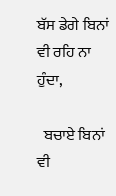ਬੱਸ ਡੇਗੇ ਬਿਨਾਂ ਵੀ ਰਹਿ ਨਾ ਹੁੰਦਾ,

  ਬਚਾਏ ਬਿਨਾਂ ਵੀ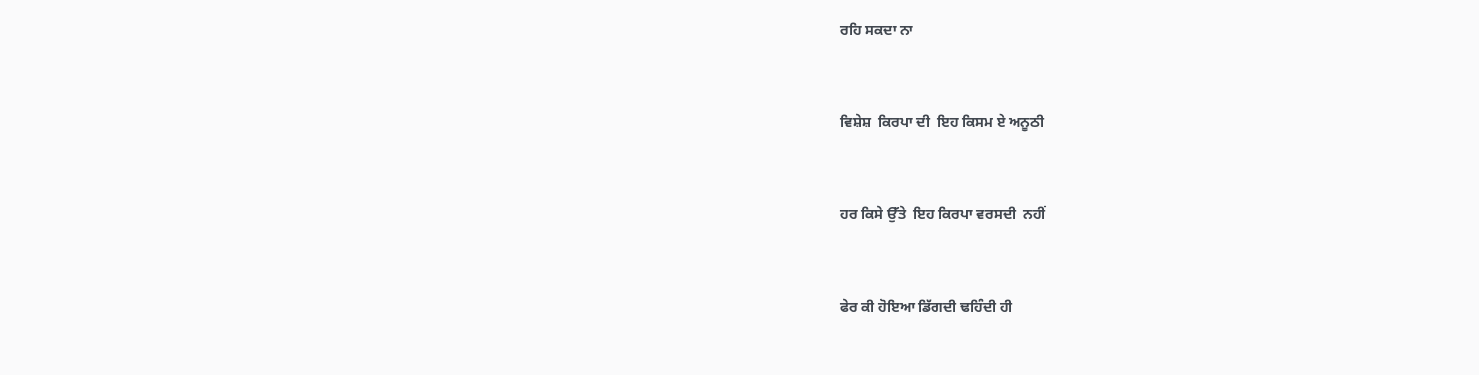ਰਹਿ ਸਕਦਾ ਨਾ


ਵਿਸ਼ੇਸ਼  ਕਿਰਪਾ ਦੀ  ਇਹ ਕਿਸਮ ਏ ਅਨੂਠੀ


ਹਰ ਕਿਸੇ ਉੱਤੇ  ਇਹ ਕਿਰਪਾ ਵਰਸਦੀ  ਨਹੀਂ


ਫੇਰ ਕੀ ਹੋਇਆ ਡਿੱਗਦੀ ਢਹਿੰਦੀ ਹੀ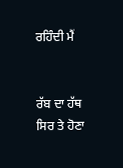ਰਹਿੰਦੀ ਮੈਂ


ਰੱਬ ਦਾ ਹੱਥ ਸਿਰ ਤੇ ਹੋਣਾ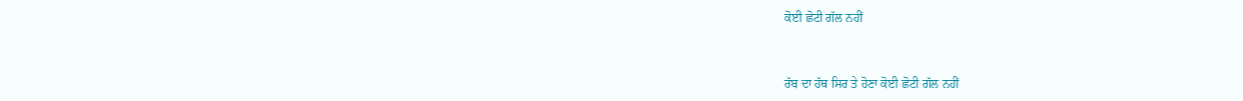ਕੋਈ ਛੋਟੀ ਗੱਲ ਨਹੀਂ


ਰੱਬ ਦਾ ਹੱਥ ਸਿਰ ਤੇ ਹੋਣਾ ਕੋਈ ਛੋਟੀ ਗੱਲ ਨਹੀਂ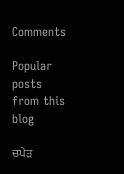Comments

Popular posts from this blog

ਚਪੇੜ